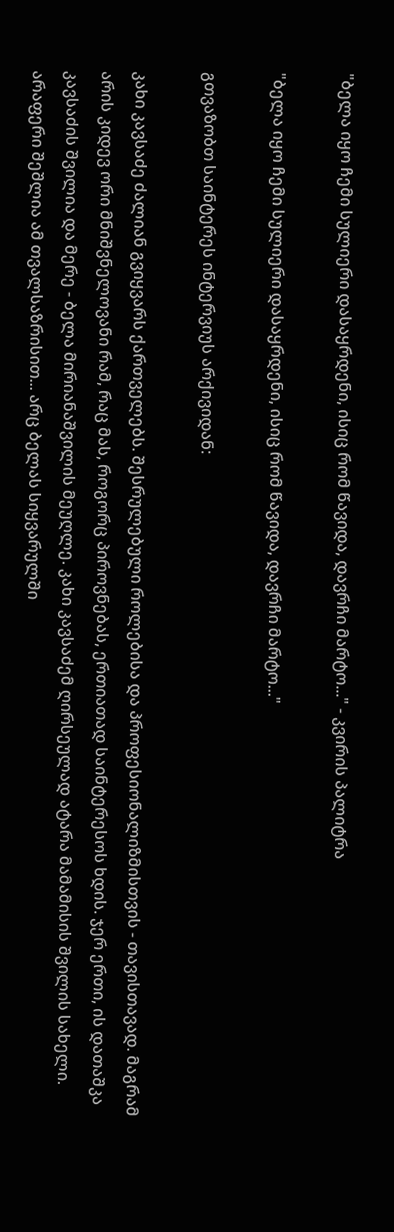"ბელა იყო ჩემი სულიერი დასაყრდენი, ისიც რომ წავიდა, დავრჩი მარტო..." - კვირის პალიტრა

"ბელა იყო ჩემი სულიერი დასაყრდენი, ისიც რომ წავიდა, დავრჩი მარტო..."

გთვაზობთ საინტერეს ინტერვიუს არქივიდან:

კახი კავსაძე ძალიან გვიყვარს ქართველებს. შესრულებული როლებისა და პროფესიონალიზმისთვის - თავისთავად. მაგრამ არის კიდევ ორი მნიშვნელოვანი რამ, რაც მას, როგორც პიროვნებას, ერთიათად საინტერესოს ხდის. ჯერ ერთი, ის დათაშკა კავსაძის შვილია და მერე - ბელა მირიანაშვილის მეუღლე. კახი კავსაძემ ღირსეულად ატარა მამამისის შვილის სახელი. არაფერი შეშლია ამ თვალსაზრისით... არც ბელას სიყვარულში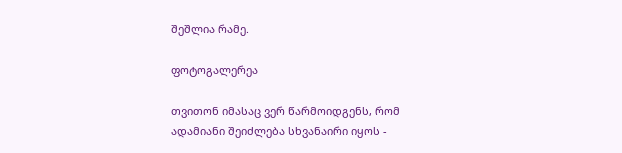შეშლია რამე.

ფოტოგალერეა

თვითონ იმასაც ვერ წარმოიდგენს, რომ ადამიანი შეიძლება სხვანაირი იყოს -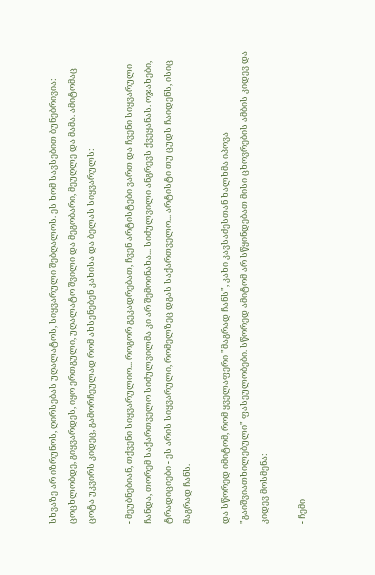სხვაზე არ იზრუნოს, ღირსებას უღალატოს, სიყვარული შებღალოს. ეს ხომ სავსებით ბუნებრივია: ცოცხლობდე, გიყვარდეს, იყო ერთგული, უღალატო შვილი და მეგობარი, მეუღლე და მამა. ამიტომაც ცოტა უკვირს კიდეც, გამორჩეულად რომ ახსენებენ კახისა და ბელას სიყვარულს:

- მეუბნებიან, თქვენი სიყვარულიო... როგორ გეკადრებათ, ჩვენ არტისტები ვართ და ჩვენი სიყვარული ჩანდა, თორემ საქართველო სიძულვილმა კი არ შემოინახა... სიძულვილი ანგრევს ქვეყანას. ოჯახები, ტრადიციები - ეს არის სიყვარული, რომელზეც დგას საქართველო... არტისტი თუ ცუდს ჩაიდენს, ისიც მაგრად ჩანს.

და სწორედ იმიტომ, რომ ყველაფერი "მაგრად ჩანს", კახი კავსაძესთან ხალხმა იპოვა "გაიშვიათხილებული" ფასეულობები. სწორედ ამიტომ არ სწყინდებათ მისი ცხოვრების ამბის კიდევ და კიდევ მოსმენა:

- ჩემი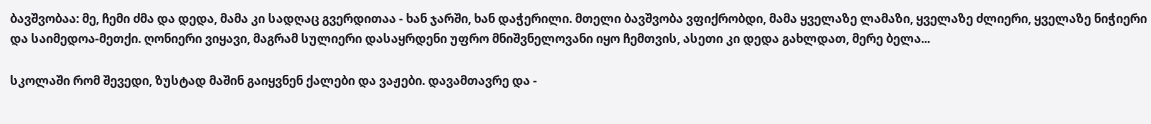ბავშვობაა: მე, ჩემი ძმა და დედა, მამა კი სადღაც გვერდითაა - ხან ჯარში, ხან დაჭერილი. მთელი ბავშვობა ვფიქრობდი, მამა ყველაზე ლამაზი, ყველაზე ძლიერი, ყველაზე ნიჭიერი და საიმედოა-მეთქი. ღონიერი ვიყავი, მაგრამ სულიერი დასაყრდენი უფრო მნიშვნელოვანი იყო ჩემთვის, ასეთი კი დედა გახლდათ, მერე ბელა...

სკოლაში რომ შევედი, ზუსტად მაშინ გაიყვნენ ქალები და ვაჟები. დავამთავრე და -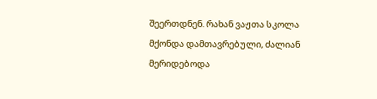შეერთდნენ. რახან ვაჟთა სკოლა მქონდა დამთავრებული, ძალიან მერიდებოდა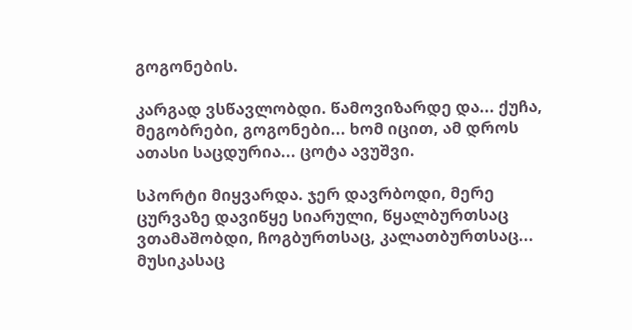გოგონების.

კარგად ვსწავლობდი. წამოვიზარდე და... ქუჩა, მეგობრები, გოგონები... ხომ იცით, ამ დროს ათასი საცდურია... ცოტა ავუშვი.

სპორტი მიყვარდა. ჯერ დავრბოდი, მერე ცურვაზე დავიწყე სიარული, წყალბურთსაც ვთამაშობდი, ჩოგბურთსაც, კალათბურთსაც... მუსიკასაც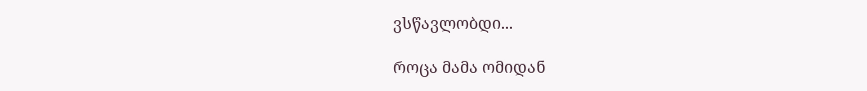ვსწავლობდი...

როცა მამა ომიდან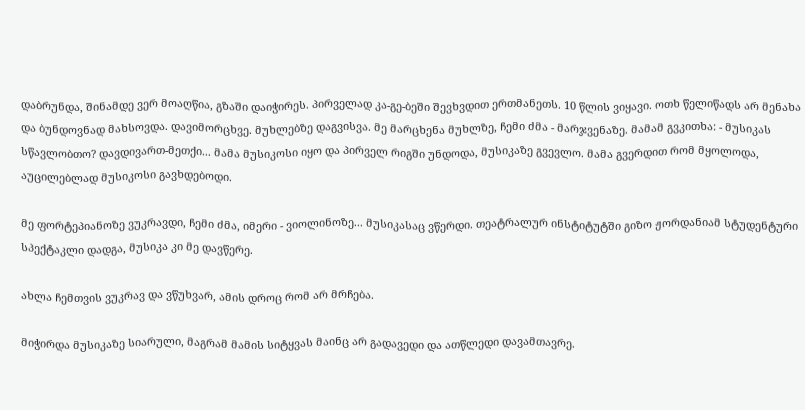დაბრუნდა, შინამდე ვერ მოაღწია, გზაში დაიჭირეს. პირველად კა-გე-ბეში შევხვდით ერთმანეთს. 10 წლის ვიყავი. ოთხ წელიწადს არ მენახა და ბუნდოვნად მახსოვდა. დავიმორცხვე. მუხლებზე დაგვისვა. მე მარცხენა მუხლზე, ჩემი ძმა - მარჯვენაზე. მამამ გვკითხა: - მუსიკას სწავლობთო? დავდივართ-მეთქი... მამა მუსიკოსი იყო და პირველ რიგში უნდოდა, მუსიკაზე გვევლო. მამა გვერდით რომ მყოლოდა, აუცილებლად მუსიკოსი გავხდებოდი.

მე ფორტეპიანოზე ვუკრავდი, ჩემი ძმა, იმერი - ვიოლინოზე... მუსიკასაც ვწერდი. თეატრალურ ინსტიტუტში გიზო ჟორდანიამ სტუდენტური სპექტაკლი დადგა, მუსიკა კი მე დავწერე.

ახლა ჩემთვის ვუკრავ და ვწუხვარ, ამის დროც რომ არ მრჩება.

მიჭირდა მუსიკაზე სიარული, მაგრამ მამის სიტყვას მაინც არ გადავედი და ათწლედი დავამთავრე.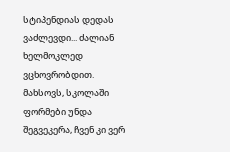სტიპენდიას დედას ვაძლევდი... ძალიან ხელმოკლედ ვცხოვრობდით. მახსოვს, სკოლაში ფორმები უნდა შეგვეკერა, ჩვენ კი ვერ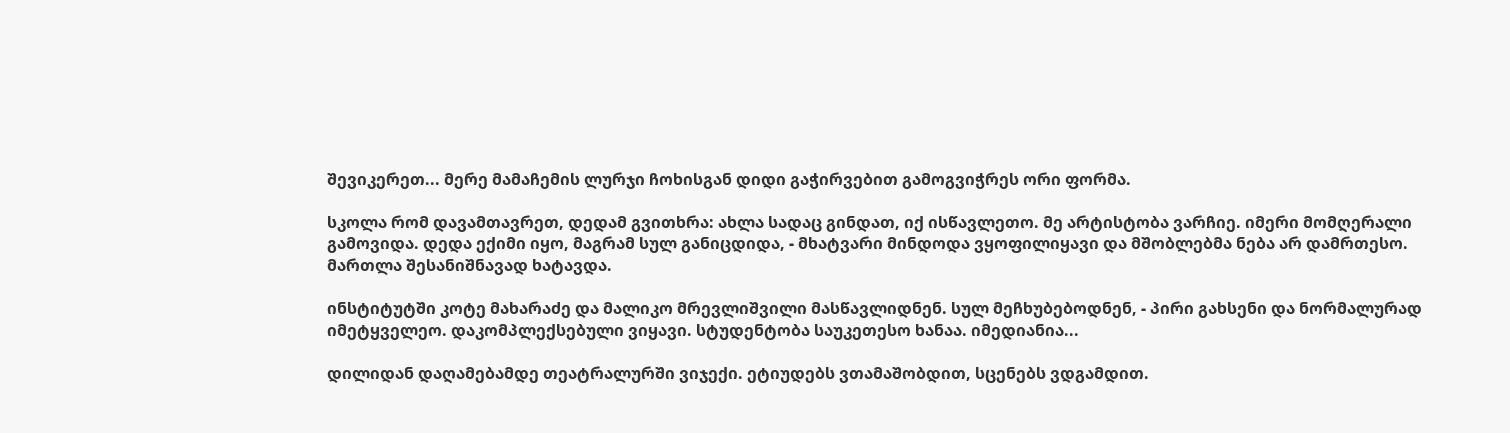შევიკერეთ... მერე მამაჩემის ლურჯი ჩოხისგან დიდი გაჭირვებით გამოგვიჭრეს ორი ფორმა.

სკოლა რომ დავამთავრეთ, დედამ გვითხრა: ახლა სადაც გინდათ, იქ ისწავლეთო. მე არტისტობა ვარჩიე. იმერი მომღერალი გამოვიდა. დედა ექიმი იყო, მაგრამ სულ განიცდიდა, - მხატვარი მინდოდა ვყოფილიყავი და მშობლებმა ნება არ დამრთესო. მართლა შესანიშნავად ხატავდა.

ინსტიტუტში კოტე მახარაძე და მალიკო მრევლიშვილი მასწავლიდნენ. სულ მეჩხუბებოდნენ, - პირი გახსენი და ნორმალურად იმეტყველეო. დაკომპლექსებული ვიყავი. სტუდენტობა საუკეთესო ხანაა. იმედიანია...

დილიდან დაღამებამდე თეატრალურში ვიჯექი. ეტიუდებს ვთამაშობდით, სცენებს ვდგამდით.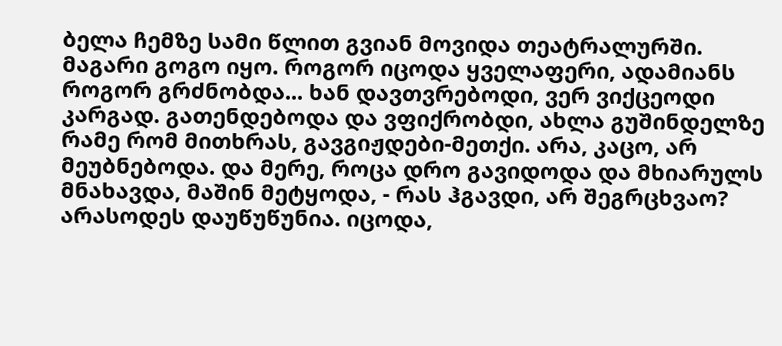ბელა ჩემზე სამი წლით გვიან მოვიდა თეატრალურში. მაგარი გოგო იყო. როგორ იცოდა ყველაფერი, ადამიანს როგორ გრძნობდა... ხან დავთვრებოდი, ვერ ვიქცეოდი კარგად. გათენდებოდა და ვფიქრობდი, ახლა გუშინდელზე რამე რომ მითხრას, გავგიჟდები-მეთქი. არა, კაცო, არ მეუბნებოდა. და მერე, როცა დრო გავიდოდა და მხიარულს მნახავდა, მაშინ მეტყოდა, - რას ჰგავდი, არ შეგრცხვაო? არასოდეს დაუწუწუნია. იცოდა,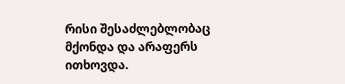რისი შესაძლებლობაც მქონდა და არაფერს ითხოვდა.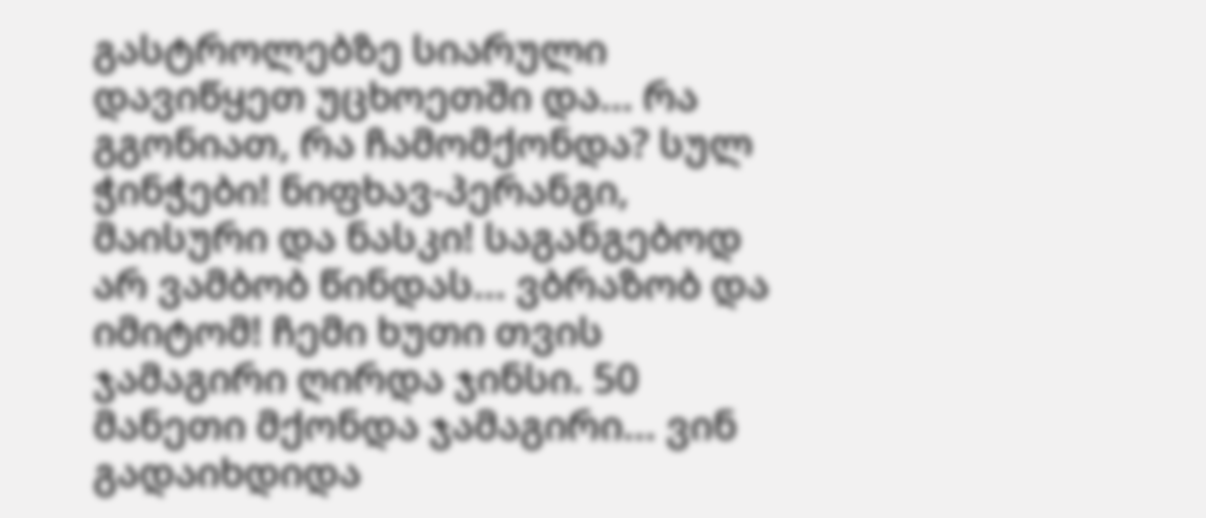გასტროლებზე სიარული დავიწყეთ უცხოეთში და... რა გგონიათ, რა ჩამომქონდა? სულ ჭინჭები! ნიფხავ-პერანგი, მაისური და ნასკი! საგანგებოდ არ ვამბობ წინდას... ვბრაზობ და იმიტომ! ჩემი ხუთი თვის ჯამაგირი ღირდა ჯინსი. 50 მანეთი მქონდა ჯამაგირი... ვინ გადაიხდიდა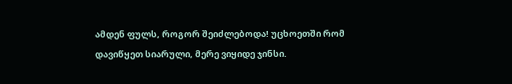ამდენ ფულს, როგორ შეიძლებოდა! უცხოეთში რომ დავიწყეთ სიარული, მერე ვიყიდე ჯინსი.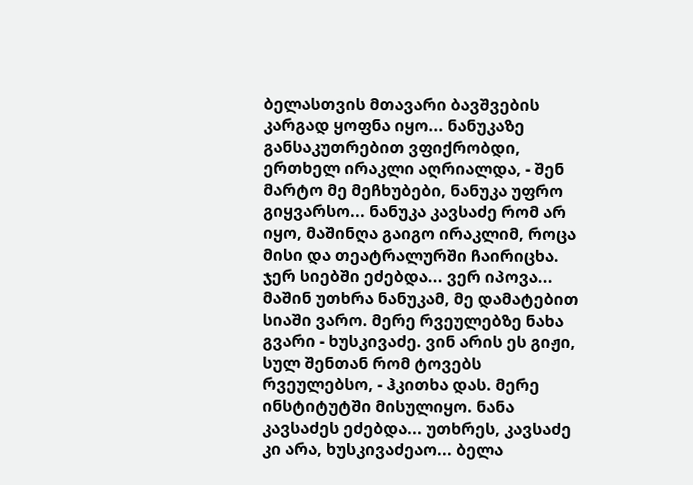ბელასთვის მთავარი ბავშვების კარგად ყოფნა იყო... ნანუკაზე განსაკუთრებით ვფიქრობდი, ერთხელ ირაკლი აღრიალდა, - შენ მარტო მე მეჩხუბები, ნანუკა უფრო გიყვარსო... ნანუკა კავსაძე რომ არ იყო, მაშინღა გაიგო ირაკლიმ, როცა მისი და თეატრალურში ჩაირიცხა. ჯერ სიებში ეძებდა... ვერ იპოვა... მაშინ უთხრა ნანუკამ, მე დამატებით სიაში ვარო. მერე რვეულებზე ნახა გვარი - ხუსკივაძე. ვინ არის ეს გიჟი, სულ შენთან რომ ტოვებს რვეულებსო, - ჰკითხა დას. მერე ინსტიტუტში მისულიყო. ნანა კავსაძეს ეძებდა... უთხრეს, კავსაძე კი არა, ხუსკივაძეაო... ბელა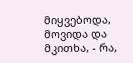მიყვებოდა, მოვიდა და მკითხა, - რა,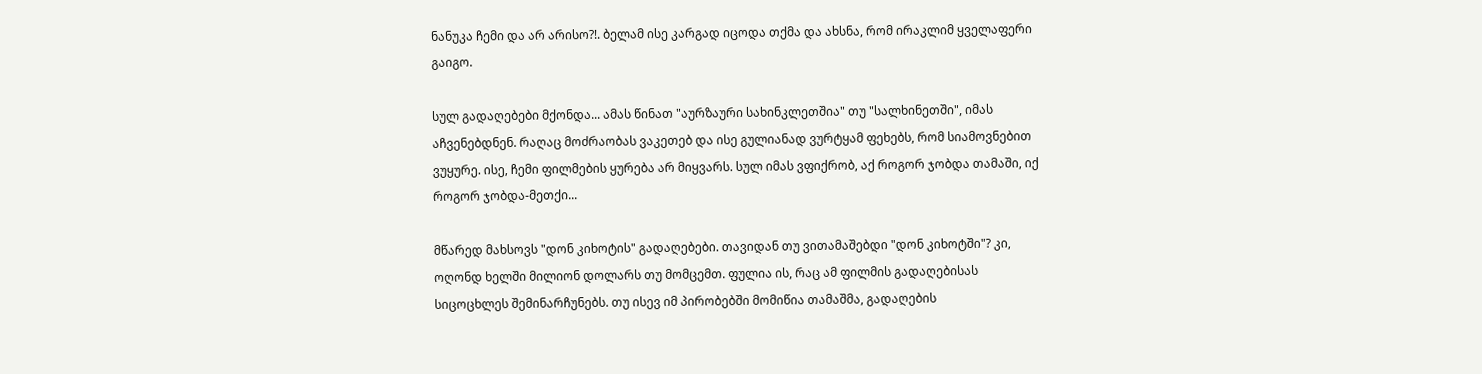ნანუკა ჩემი და არ არისო?!. ბელამ ისე კარგად იცოდა თქმა და ახსნა, რომ ირაკლიმ ყველაფერი გაიგო.

სულ გადაღებები მქონდა... ამას წინათ "აურზაური სახინკლეთშია" თუ "სალხინეთში", იმას აჩვენებდნენ. რაღაც მოძრაობას ვაკეთებ და ისე გულიანად ვურტყამ ფეხებს, რომ სიამოვნებით ვუყურე. ისე, ჩემი ფილმების ყურება არ მიყვარს. სულ იმას ვფიქრობ, აქ როგორ ჯობდა თამაში, იქ როგორ ჯობდა-მეთქი...

მწარედ მახსოვს "დონ კიხოტის" გადაღებები. თავიდან თუ ვითამაშებდი "დონ კიხოტში"? კი, ოღონდ ხელში მილიონ დოლარს თუ მომცემთ. ფულია ის, რაც ამ ფილმის გადაღებისას სიცოცხლეს შემინარჩუნებს. თუ ისევ იმ პირობებში მომიწია თამაშმა, გადაღების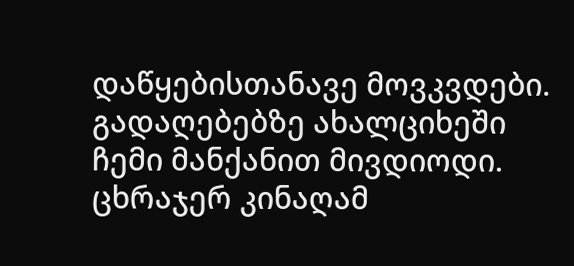დაწყებისთანავე მოვკვდები. გადაღებებზე ახალციხეში ჩემი მანქანით მივდიოდი. ცხრაჯერ კინაღამ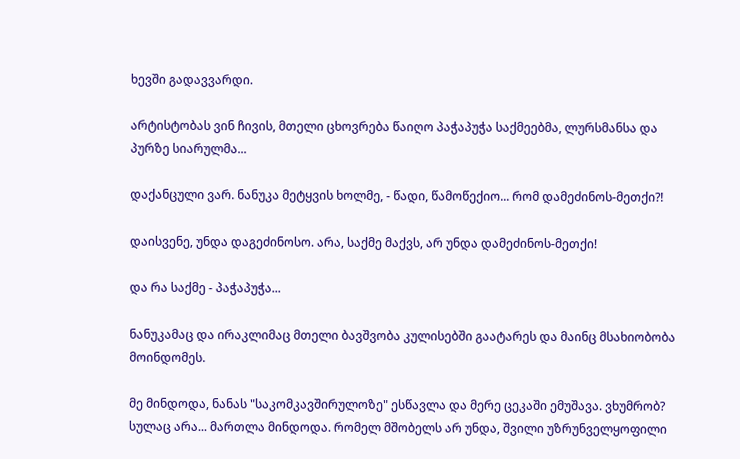ხევში გადავვარდი.

არტისტობას ვინ ჩივის, მთელი ცხოვრება წაიღო პაჭაპუჭა საქმეებმა, ლურსმანსა და პურზე სიარულმა...

დაქანცული ვარ. ნანუკა მეტყვის ხოლმე, - წადი, წამოწექიო... რომ დამეძინოს-მეთქი?!

დაისვენე, უნდა დაგეძინოსო. არა, საქმე მაქვს, არ უნდა დამეძინოს-მეთქი!

და რა საქმე - პაჭაპუჭა...

ნანუკამაც და ირაკლიმაც მთელი ბავშვობა კულისებში გაატარეს და მაინც მსახიობობა მოინდომეს.

მე მინდოდა, ნანას "საკომკავშირულოზე" ესწავლა და მერე ცეკაში ემუშავა. ვხუმრობ? სულაც არა... მართლა მინდოდა. რომელ მშობელს არ უნდა, შვილი უზრუნველყოფილი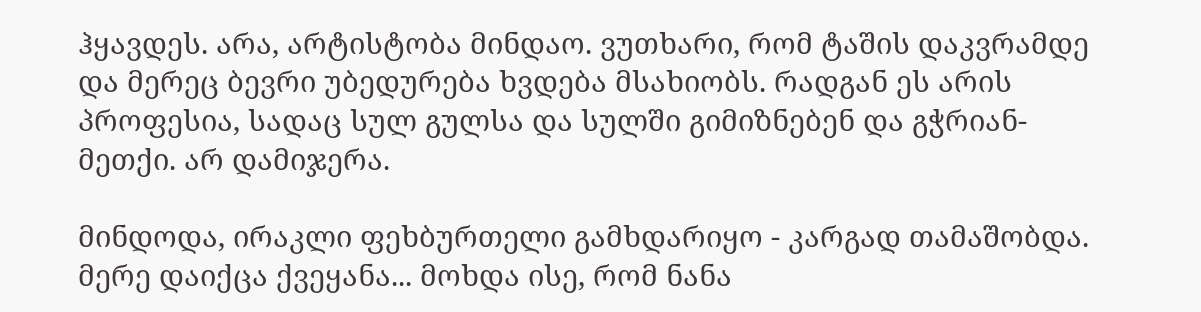ჰყავდეს. არა, არტისტობა მინდაო. ვუთხარი, რომ ტაშის დაკვრამდე და მერეც ბევრი უბედურება ხვდება მსახიობს. რადგან ეს არის პროფესია, სადაც სულ გულსა და სულში გიმიზნებენ და გჭრიან-მეთქი. არ დამიჯერა.

მინდოდა, ირაკლი ფეხბურთელი გამხდარიყო - კარგად თამაშობდა. მერე დაიქცა ქვეყანა... მოხდა ისე, რომ ნანა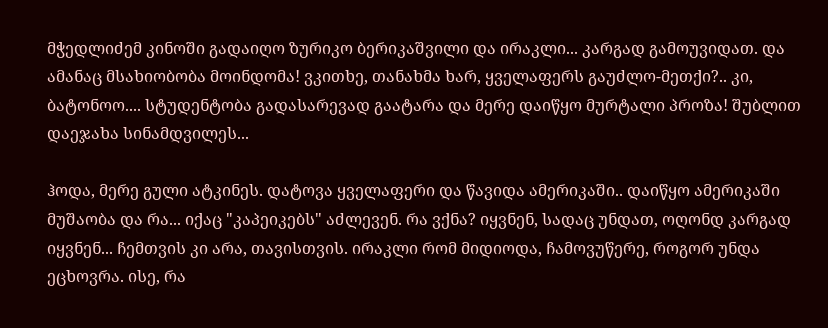მჭედლიძემ კინოში გადაიღო ზურიკო ბერიკაშვილი და ირაკლი... კარგად გამოუვიდათ. და ამანაც მსახიობობა მოინდომა! ვკითხე, თანახმა ხარ, ყველაფერს გაუძლო-მეთქი?.. კი, ბატონოო.... სტუდენტობა გადასარევად გაატარა და მერე დაიწყო მურტალი პროზა! შუბლით დაეჯახა სინამდვილეს...

ჰოდა, მერე გული ატკინეს. დატოვა ყველაფერი და წავიდა ამერიკაში.. დაიწყო ამერიკაში მუშაობა და რა... იქაც "კაპეიკებს" აძლევენ. რა ვქნა? იყვნენ, სადაც უნდათ, ოღონდ კარგად იყვნენ... ჩემთვის კი არა, თავისთვის. ირაკლი რომ მიდიოდა, ჩამოვუწერე, როგორ უნდა ეცხოვრა. ისე, რა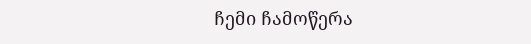ჩემი ჩამოწერა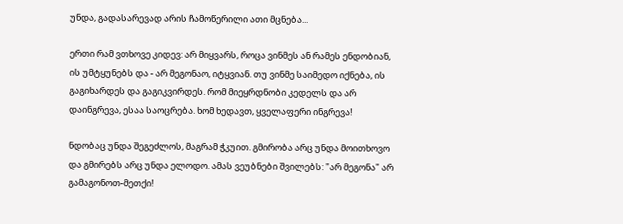უნდა, გადასარევად არის ჩამოწერილი ათი მცნება...

ერთი რამ ვთხოვე კიდევ: არ მიყვარს, როცა ვინმეს ან რამეს ენდობიან, ის უმტყუნებს და - არ მეგონაო, იტყვიან. თუ ვინმე საიმედო იქნება, ის გაგიხარდეს და გაგიკვირდეს. რომ მიეყრდნობი კედელს და არ დაინგრევა, ესაა საოცრება. ხომ ხედავთ, ყველაფერი ინგრევა!

ნდობაც უნდა შეგეძლოს, მაგრამ ჭკუით. გმირობა არც უნდა მოითხოვო და გმირებს არც უნდა ელოდო. ამას ვეუბნები შვილებს: "არ მეგონა" არ გამაგონოთ-მეთქი!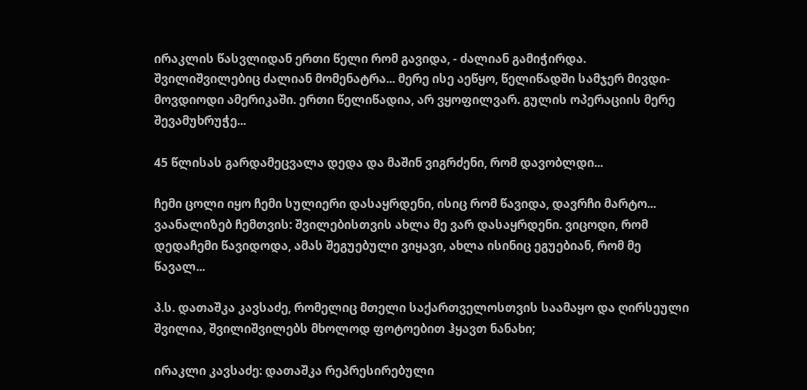ირაკლის წასვლიდან ერთი წელი რომ გავიდა, - ძალიან გამიჭირდა. შვილიშვილებიც ძალიან მომენატრა... მერე ისე აეწყო, წელიწადში სამჯერ მივდი-მოვდიოდი ამერიკაში. ერთი წელიწადია, არ ვყოფილვარ. გულის ოპერაციის მერე შევამუხრუჭე...

45 წლისას გარდამეცვალა დედა და მაშინ ვიგრძენი, რომ დავობლდი...

ჩემი ცოლი იყო ჩემი სულიერი დასაყრდენი, ისიც რომ წავიდა, დავრჩი მარტო... ვაანალიზებ ჩემთვის: შვილებისთვის ახლა მე ვარ დასაყრდენი. ვიცოდი, რომ დედაჩემი წავიდოდა, ამას შეგუებული ვიყავი, ახლა ისინიც ეგუებიან, რომ მე წავალ...

პ.ს. დათაშკა კავსაძე, რომელიც მთელი საქართველოსთვის საამაყო და ღირსეული შვილია, შვილიშვილებს მხოლოდ ფოტოებით ჰყავთ ნანახი;

ირაკლი კავსაძე: დათაშკა რეპრესირებული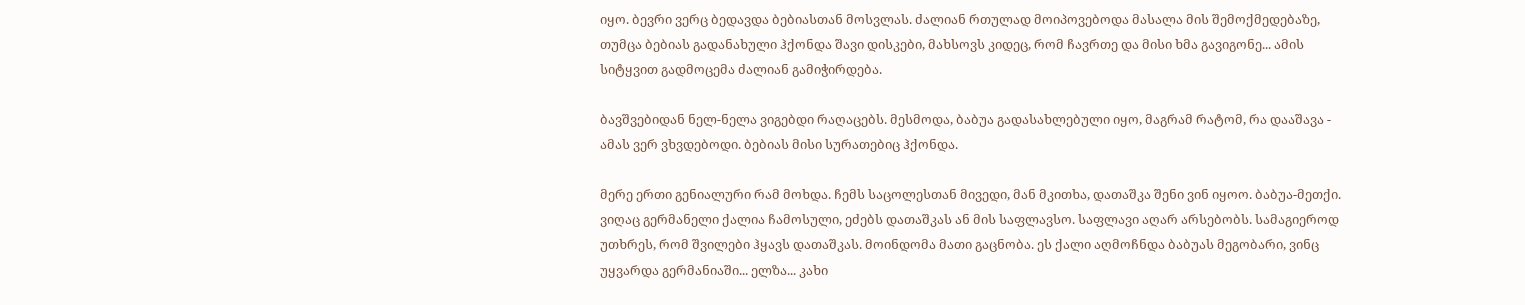იყო. ბევრი ვერც ბედავდა ბებიასთან მოსვლას. ძალიან რთულად მოიპოვებოდა მასალა მის შემოქმედებაზე, თუმცა ბებიას გადანახული ჰქონდა შავი დისკები, მახსოვს კიდეც, რომ ჩავრთე და მისი ხმა გავიგონე... ამის სიტყვით გადმოცემა ძალიან გამიჭირდება.

ბავშვებიდან ნელ-ნელა ვიგებდი რაღაცებს. მესმოდა, ბაბუა გადასახლებული იყო, მაგრამ რატომ, რა დააშავა - ამას ვერ ვხვდებოდი. ბებიას მისი სურათებიც ჰქონდა.

მერე ერთი გენიალური რამ მოხდა. ჩემს საცოლესთან მივედი, მან მკითხა, დათაშკა შენი ვინ იყოო. ბაბუა-მეთქი. ვიღაც გერმანელი ქალია ჩამოსული, ეძებს დათაშკას ან მის საფლავსო. საფლავი აღარ არსებობს. სამაგიეროდ უთხრეს, რომ შვილები ჰყავს დათაშკას. მოინდომა მათი გაცნობა. ეს ქალი აღმოჩნდა ბაბუას მეგობარი, ვინც უყვარდა გერმანიაში... ელზა... კახი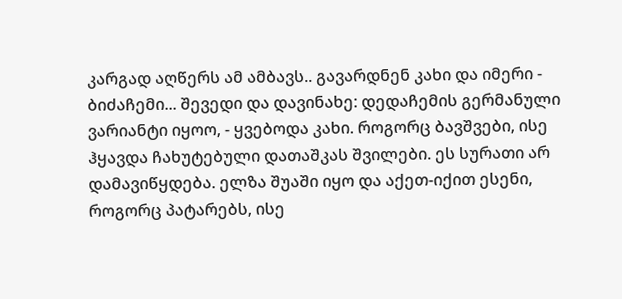კარგად აღწერს ამ ამბავს.. გავარდნენ კახი და იმერი - ბიძაჩემი... შევედი და დავინახე: დედაჩემის გერმანული ვარიანტი იყოო, - ყვებოდა კახი. როგორც ბავშვები, ისე ჰყავდა ჩახუტებული დათაშკას შვილები. ეს სურათი არ დამავიწყდება. ელზა შუაში იყო და აქეთ-იქით ესენი, როგორც პატარებს, ისე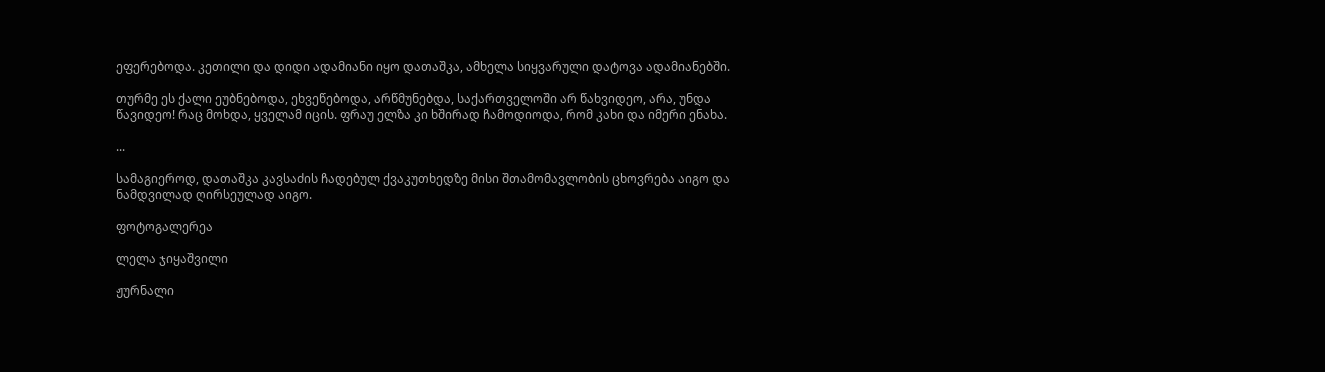ეფერებოდა. კეთილი და დიდი ადამიანი იყო დათაშკა, ამხელა სიყვარული დატოვა ადამიანებში.

თურმე ეს ქალი ეუბნებოდა, ეხვეწებოდა, არწმუნებდა, საქართველოში არ წახვიდეო, არა, უნდა წავიდეო! რაც მოხდა, ყველამ იცის. ფრაუ ელზა კი ხშირად ჩამოდიოდა, რომ კახი და იმერი ენახა.

...

სამაგიეროდ, დათაშკა კავსაძის ჩადებულ ქვაკუთხედზე მისი შთამომავლობის ცხოვრება აიგო და ნამდვილად ღირსეულად აიგო.

ფოტოგალერეა

ლელა ჯიყაშვილი

ჟურნალი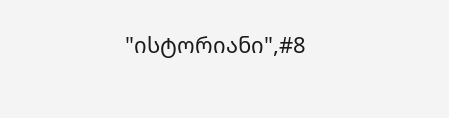"ისტორიანი",#8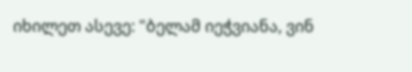იხილეთ ასევე: "ბელამ იეჭვიანა, ვინ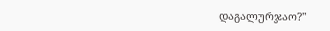დაგალურჯაო?"